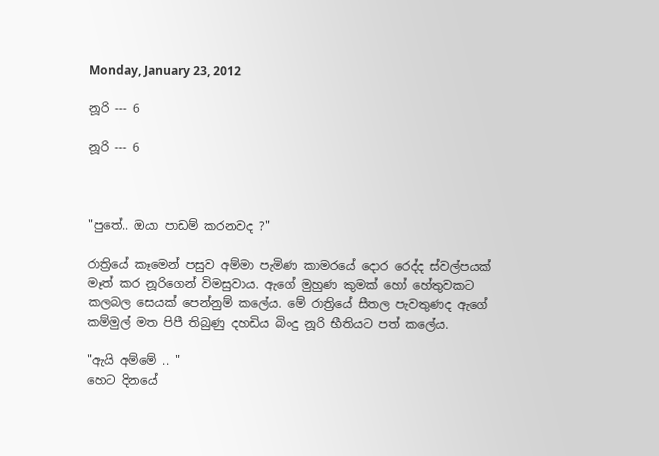Monday, January 23, 2012

නූරි --- 6

නූරි --- 6



"පුතේ.. ඔයා පාඩම් කරනවද ?"

රාත්‍රියේ කෑමෙන් පසුව අම්මා පැමිණ කාමරයේ දොර රෙද්ද ස්වල්පයක් මෑත් කර නූරිගෙන් විමසුවාය. ඇගේ මුහුණ කුමක් හෝ හේතුවකට කලබල සෙයක් පෙන්නුම් කලේය. මේ රාත්‍රියේ සීතල පැවතුණද ඇගේ කම්මුල් මත පිපී තිබුණු දහඩිය බිංදු නූරි භීතියට පත් කලේය.

"ඇයි අම්මේ .. "
හෙට දිනයේ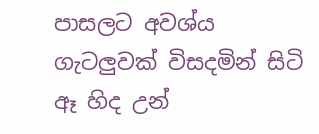පාසලට අවශ්ය ගැටලුවක් විසදමින් සිටි ඈ හිද උන්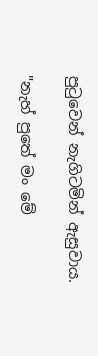පු‍ටුවෙන් නැගිටමින් ඇසුවාය.

"නැහ් පුතේ මං මේ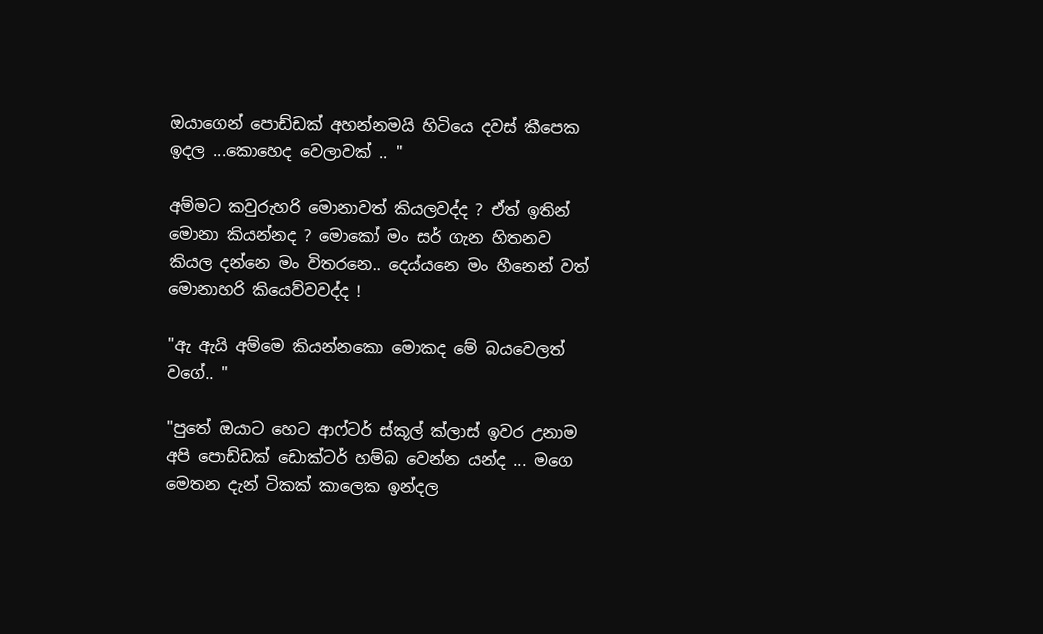ඔයාගෙන් පොඩ්ඩක් අහන්නමයි හිටියෙ දවස් කීපෙක ඉදල ...කොහෙද වෙලාවක් .. "

අම්මට කවුරුහරි මොනාවත් කියලවද්ද ? ඒත් ඉතින් මොනා කියන්නද ? මොකෝ මං සර් ගැන හිතනව කියල දන්නෙ මං විතරනෙ.. දෙය්යනෙ මං හීනෙන් වත් මොනාහරි කියෙව්වවද්ද !

"ඇ ඇයි අම්මෙ කියන්නකො මොකද මේ බයවෙලත් වගේ.. "

"පුතේ ඔයාට හෙට ආෆ්ටර් ස්කූල් ක්ලාස් ඉවර උනාම අපි පොඩ්ඩක් ඩොක්ටර් හම්බ වෙන්න යන්ද ... මගෙ මෙතන දැන් ටිකක් කාලෙක ඉන්දල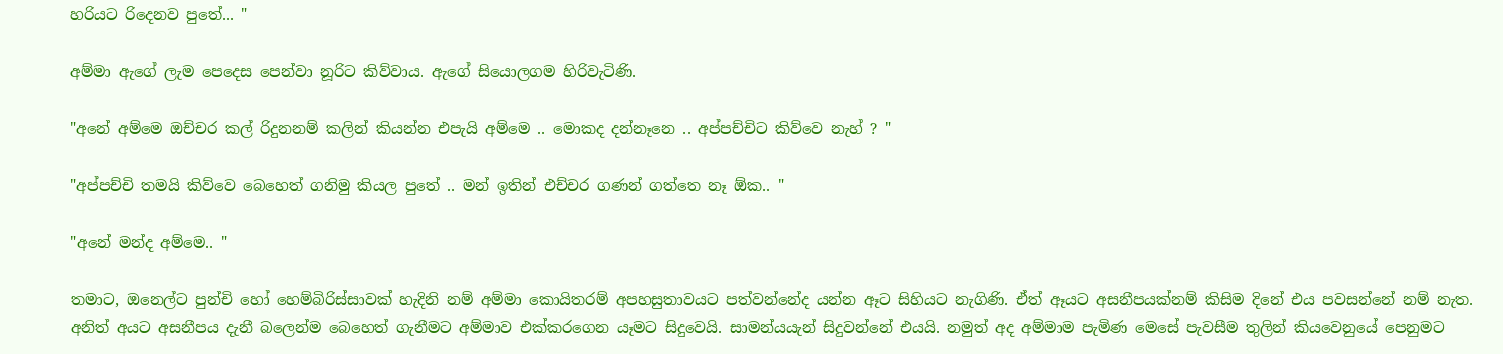හරියට රිදෙනව පුතේ... "

අම්මා ඇගේ ලැම පෙදෙස පෙන්වා නූරිට කිව්වාය. ඇගේ සියොලගම හිරිවැටිණි.

"අනේ අම්මෙ ඔච්චර කල් රිදුනනම් කලින් කියන්න එපැයි අම්මෙ .. මොකද දන්නෑනෙ .. අප්පච්චිට කිව්වෙ නැහ් ? "

"අප්පච්චි තමයි කිව්වෙ බෙහෙත් ගනිමු කියල පුතේ .. මන් ඉතින් එච්චර ගණන් ගත්තෙ නෑ ඕක.. "

"අනේ මන්ද අම්මෙ.. "

තමාට, ඔනෙල්ට පුන්චි හෝ හෙම්බිරිස්සාවක් හැදිනි නම් අම්මා කොයිතරම් අපහසුතාවයට පත්වන්නේද යන්න ඈට සිහියට නැගිණි. ඒත් ඈයට අසනීපයක්නම් කිසිම දිනේ එය පවසන්නේ නම් නැත. අනිත් අයට අසනීපය දැනී බලෙන්ම බෙහෙත් ගැනීමට අම්මාව එක්කරගෙන යෑමට සිදුවෙයි. සාමන්යයැන් සිදුවන්නේ එයයි. නමුත් අද අම්මාම පැමිණ මෙසේ පැවසීම තුලින් කියවෙනුයේ පෙනුමට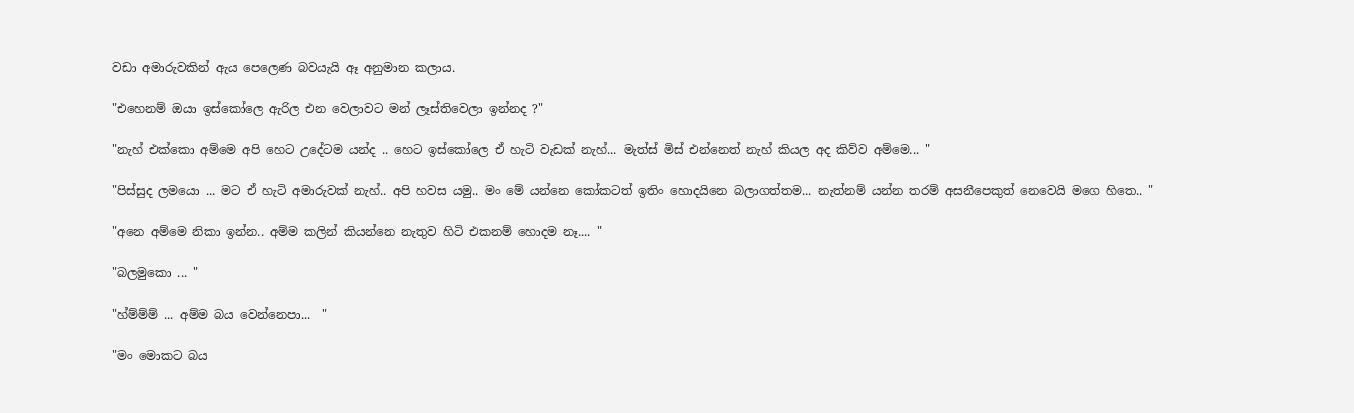වඩා අමාරුවකින් ඇය පෙලෙණ බවයැයි ඈ අනුමාන කලාය.

"එහෙනම් ඔයා ඉස්කෝලෙ ඇරිල එන වෙලාවට මන් ලෑස්තිවෙලා ඉන්නද ?"

"නැහ් එක්කො අම්මෙ අපි හෙට උදේටම යන්ද .. හෙට ඉස්කෝලෙ ඒ හැටි වැඩක් නැහ්... මැත්ස් මිස් එන්නෙත් නැහ් කියල අද කිව්ව අම්මෙ... "

"පිස්සුද ලමයො ... මට ඒ හැටි අමාරුවක් නැහ්.. අපි හවස යමු.. මං මේ යන්නෙ කෝකටත් ඉතිං හොදයිනෙ බලාගත්තම... නැත්නම් යන්න තරම් අසනීපෙකුත් නෙවෙයි මගෙ හිතෙ.. "

"අනෙ අම්මෙ නිකා ඉන්න.. අම්ම කලින් කියන්නෙ නැතුව හිටි එකනම් හොදම නෑ.... "

"බලමුකො ... "

"හ්ම්ම්ම් ... අම්ම බය වෙන්නෙපා...  "

"මං මොකට බය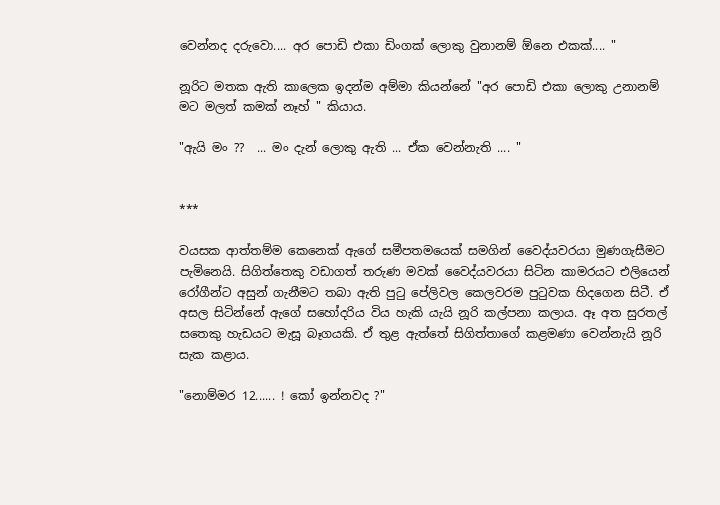වෙන්නද දරුවො.... අර පොඩි එකා ඩිංගක් ලොකු වුනානම් ඕනෙ එකක්.... "

නූරිට මතක ඇති කාලෙක ඉදන්ම අම්මා කියන්නේ "අර පොඩි එකා ලොකු උනානම් මට මලත් කමක් නෑහ් " කියාය.

"ඇයි මං ??  ... මං දැන් ලොකු ඇති ... ඒක වෙන්නැති .... "


***

වයසක ආත්තම්ම කෙනෙක් ඇගේ සමීපතමයෙක් සමගින් වෛද්යවරයා මුණගැසීමට පැමිනෙයි. සිගිත්තෙකු වඩාගත් තරුණ මවක් වෛද්යවරයා සිටින කාමරයට එලියෙන් රෝගීන්ට අසුන් ගැනීමට තබා ඇති පු‍ටු පේලිවල කෙලවරම පු‍ටුවක හිදගෙන සිටී. ඒ අසල සිටින්නේ ඇගේ සහෝදරිය විය හැකි යැයි නූරි කල්පනා කලාය. ඈ අත සුරතල් සතෙකු හැඩයට මැසූ බෑගයකි. ඒ තුළ ඇත්තේ සිගිත්තාගේ කළමණා වෙන්නැයි නූරි සැක කළාය.

"නොම්මර 12...... ! කෝ ඉන්නවද ?"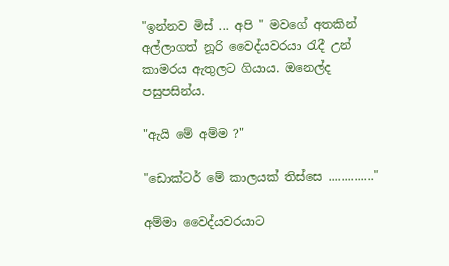"ඉන්නව මිස් ... අපි " මවගේ අතකින් අල්ලාගත් නූරි වෛද්යවරයා ‍රැදී උන් කාමරය ඇතුලට ගියාය. ඔනෙල්ද පසුපසින්ය.

"ඇයි මේ අම්ම ?"

"ඩොක්ටර් මේ කාලයක් තිස්සෙ .............."

අම්මා වෛද්යවරයාට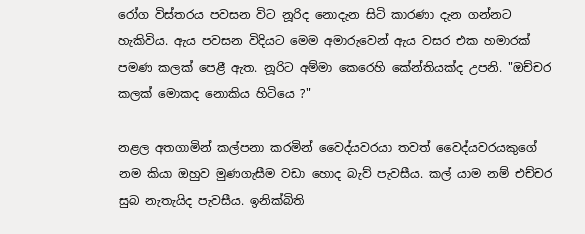රෝග විස්තරය පවසන විට නූරිද නොදැන සිටි කාරණා දැන ගන්නට හැකිවිය. ඇය පවසන විදියට මෙම අමාරුවෙන් ඇය වසර එක හමාරක් පමණ කලක් පෙළී ඇත. නූරිට අම්මා කෙරෙහි කේන්තියක්ද උපනි. "ඔච්චර කලක් මොකද නොකිය හිටියෙ ?"

නළල අතගාමින් කල්පනා කරමින් වෛද්යවරයා තවත් වෛද්යවරයකුගේ නම කියා ඔහුව මුණගැසීම වඩා හොද බැව් පැවසීය. කල් යාම නම් එච්චර සුබ නැතැයිද පැවසීය. ඉනික්බිති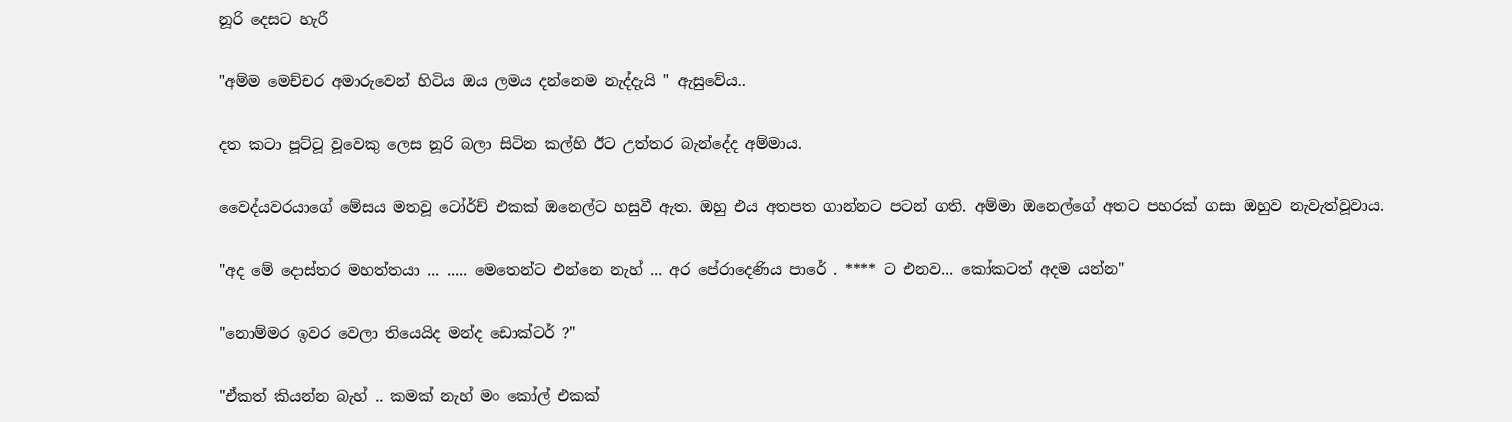නූරි දෙසට හැරී

"අම්ම මෙච්චර අමාරුවෙන් හිටිය ඔය ලමය දන්නෙම නැද්දැයි " ඇසුවේය..

දත කටා පූට්ටූ වූවෙකු ලෙස නූරි බලා සිටින කල්හි ඊට උත්තර බැන්දේද අම්මාය.

වෛද්යවරයාගේ මේසය මතවූ ටෝර්ච් එකක් ඔනෙල්ට හසුවී ඇත. ඔහු එය අතපත ගාන්නට පටන් ගති. අම්මා ඔනෙල්ගේ අතට පහරක් ගසා ඔහුව නැවැත්වූවාය.

"අද මේ දොස්තර මහත්තයා ... ..... මෙතෙන්ට එන්නෙ නැහ් ... අර පේරාදෙණිය පාරේ . **** ට එනව... කෝකටත් අදම යන්න"

"නොම්මර ඉවර වෙලා තියෙයිද මන්ද ඩොක්ටර් ?"

"ඒකත් කියන්න බැහ් .. කමක් නැහ් මං කෝල් එකක්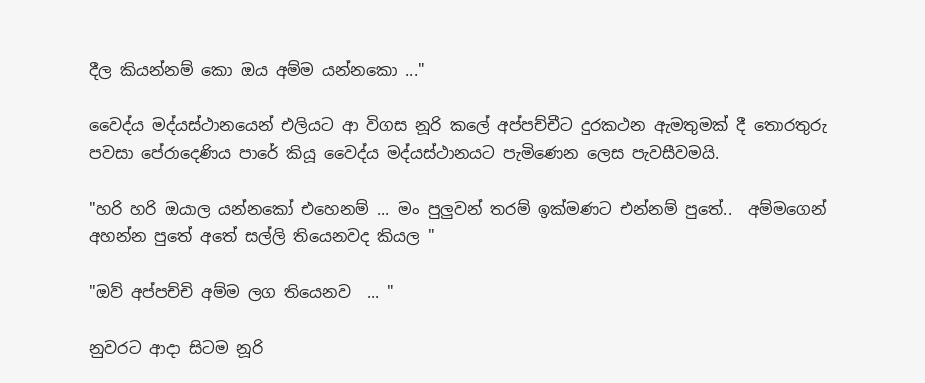දීල කියන්නම් කො ඔය අම්ම යන්නකො ..."

වෛද්ය මද්යස්ථානයෙන් එලියට ආ විගස නූරි කලේ අප්පච්චීට දුරකථන ඇමතුමක් දී තොරතුරු පවසා පේරාදෙණිය පාරේ කියූ වෛද්ය මද්යස්ථානයට පැමිණෙන ලෙස පැවසීවමයි.

"හරි හරි ඔයාල යන්නකෝ එහෙනම් ... මං පුලුවන් තරම් ඉක්මණට එන්නම් පුතේ..  අම්මගෙන් අහන්න පුතේ අතේ සල්ලි තියෙනවද කියල "

"ඔව් අප්පච්චි අම්ම ලග තියෙනව  ... "

නුවරට ආදා සිටම නූරි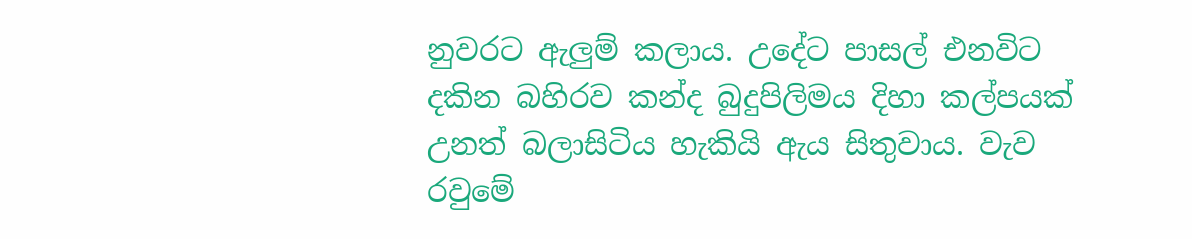නුවරට ඇලුම් කලාය. උදේට පාසල් එනවිට දකින බහිරව කන්ද බුදුපිලිමය දිහා කල්පයක් උනත් බලාසිටිය හැකියි ඇය සිතුවාය. වැව රවුමේ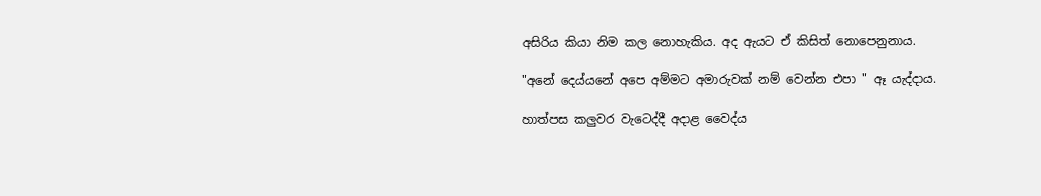අසිරිය කියා නිම කල නොහැකිය. අද ඇයට ඒ කිසිත් නොපෙනුනාය.

"අනේ දෙය්යනේ අපෙ අම්මට අමාරුවක් නම් වෙන්න එපා " ඈ යැද්දාය.

හාත්පස කලුවර වැටෙද්දී අදාළ වෛද්ය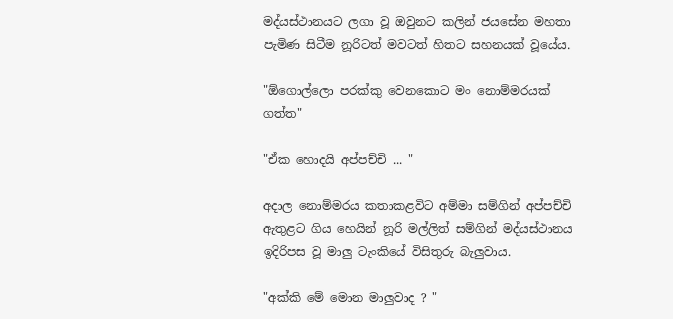මද්යස්ථානයට ලගා වූ ඔවුනට කලින් ජයසේන මහතා පැමිණ සිටීම නූරිටත් මවටත් හිතට සහනයක් වූයේය.

"ඕගොල්ලො පරක්කු වෙනකොට මං නොම්මරයක් ගත්ත"

"ඒක හොදයි අප්පච්චි ... "

අදාල නොම්මරය කතාකළවිට අම්මා සම්ගින් අප්පච්චි ඇතුළට ගිය හෙයින් නූරි මල්ලිත් සම්ගින් මද්යස්ථානය ඉදිරිපස වූ මාලු ටැංකියේ විසිතුරු බැලුවාය.

"අක්කි මේ මොන මාලුවාද ? "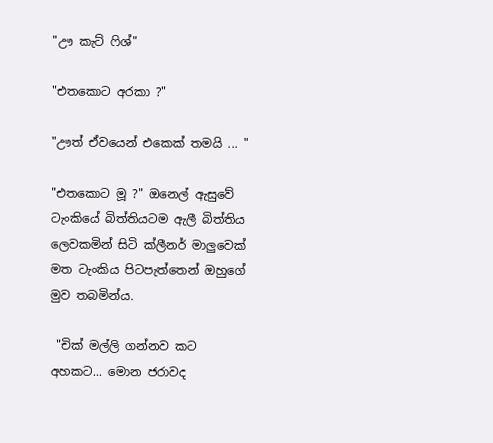"ඌ කැට් ‍ෆිශ්"

"එතකොට අරකා ?"

"ඌත් ඒවයෙන් එකෙක් තමයි ... "

"එතකොට මූ ?" ඔනෙල් ඇසුවේ ටැංකියේ බිත්තියටම ඇලී බිත්තිය ලෙවකමින් සිටි ක්ලීනර් මාලුවෙක් මත ටැංකිය පිටපැත්තෙන් ඔහුගේ මුව තබමින්ය.

 "චික් මල්ලි ගන්නව කට අහකට... මොන ජරාවද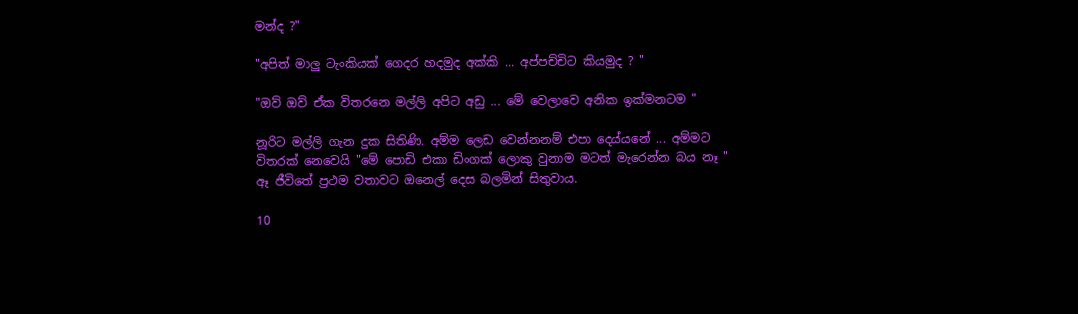මන්ද ?"

"අපිත් මාලු ටැංකියක් ගෙදර හදමුද අක්කි ... අප්පච්චිට කියමුද ? "

"ඔව් ඔව් ඒක විතරනෙ මල්ලි අපිට අඩු ... මේ වෙලාවෙ අනික ඉක්මනටම "

නූරිට මල්ලි ගැන දුක සිතිණි. අම්ම ලෙඩ වෙන්නනම් එපා දෙය්යනේ ... අම්මට විතරක් නෙවෙයි "මේ පොඩි එකා ඩිංගක් ලොකු වුනාම මටත් මැරෙන්න බය නෑ "
ඈ ජීවිතේ ප්‍රථම වතාවට ඔනෙල් දෙස බලමින් සිතුවාය.

10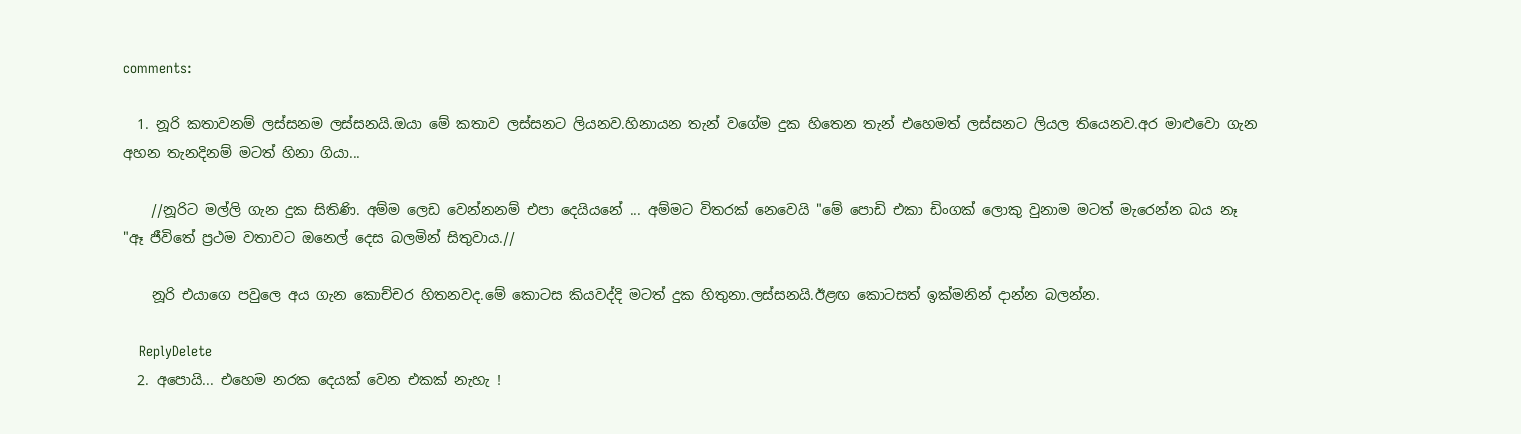comments:

  1. නූරි කතාවනම් ලස්සනම ලස්සනයි.ඔයා මේ කතාව ලස්සනට ලියනව.හිනායන තැන් වගේම දුක හිතෙන තැන් එහෙමත් ලස්සනට ලියල තියෙනව.අර මාළුවො ගැන අහන තැනදිනම් මටත් හිනා ගියා...

    //නූරිට මල්ලි ගැන දුක සිතිණි. අම්ම ලෙඩ වෙන්නනම් එපා දෙයියනේ ... අම්මට විතරක් නෙවෙයි "මේ පොඩි එකා ඩිංගක් ලොකු වුනාම මටත් මැරෙන්න බය නෑ "ඈ ජීවිතේ ප්‍රථම වතාවට ඔනෙල් දෙස බලමින් සිතුවාය.//

    නූරි එයාගෙ පවුලෙ අය ගැන කොච්චර හිතනවද.මේ කොටස කියවද්දි මටත් දුක හිතුනා.ලස්සනයි.ඊළඟ කොටසත් ඉක්මනින් දාන්න බලන්න.

    ReplyDelete
  2. අපොයි... එහෙම නරක දෙයක් වෙන එකක් නැහැ !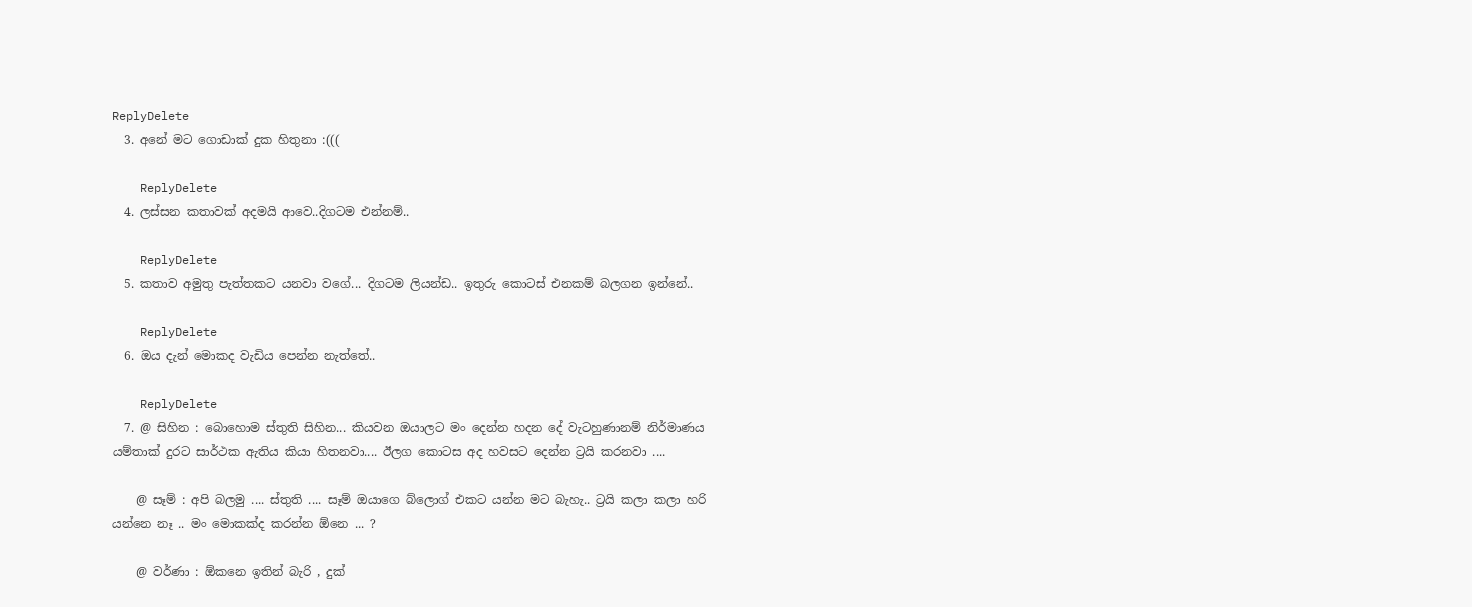ReplyDelete
  3. අනේ මට ගොඩාක් දුක හිතුනා :(((

    ReplyDelete
  4. ලස්සන කතාවක් අදමයි ආවෙ..දිගටම එන්නම්..

    ReplyDelete
  5. කතාව අමුතු පැත්තකට යනවා වගේ... දිගටම ලියන්ඩ.. ඉතුරු කොටස් එනකම් බලගන ඉන්නේ..

    ReplyDelete
  6. ඔය දැන් මොකද වැඩිය පෙන්න නැත්තේ..

    ReplyDelete
  7. @ සිහින : බොහොම ස්තුති සිහින... කියවන ඔයාලට මං දෙන්න හදන දේ වැටහුණානම් නිර්මාණය යම්තාක් දුරට සාර්ථක ඇතිය කියා හිතනවා.... ඊලග කොටස අද හවසට දෙන්න ට්‍රයි කරනවා ....

    @ සෑම් : අපි බලමු .... ස්තුති .... සෑම් ඔයාගෙ බ්ලොග් එකට යන්න මට බැහැ.. ට්‍රයි කලා කලා හරි යන්නෙ නෑ .. මං මොකක්ද කරන්න ඕනෙ ... ?

    @ වර්ණා : ඕකනෙ ඉතින් බැරි , දුක්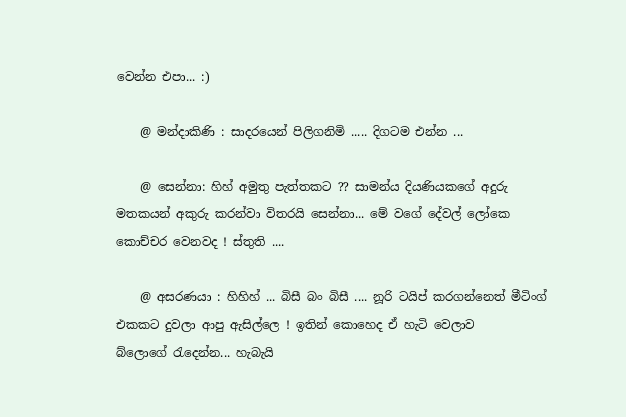වෙන්න එපා... :)

    @ මන්දාකිණි : සාදරයෙන් පිලිගනිමි ..... දිගටම එන්න ...

    @ සෙන්නා: හිහ් අමුතු පැත්තකට ?? සාමන්ය දියණියකගේ අදුරු මතකයන් අකුරු කරන්වා විතරයි සෙන්නා... මේ වගේ දේවල් ලෝකෙ කොච්චර වෙනවද ! ස්තුති ....

    @ අසරණයා : හිහිහ් ... බිසී බං බිසී .... නූරි ටයිප් කරගන්නෙත් මීටිංග් එකකට දුවලා ආපු ඇසිල්ලෙ ! ඉතින් කොහෙද ඒ හැටි වෙලාව බ්ලොගේ ‍රැදෙන්න... හැබැයි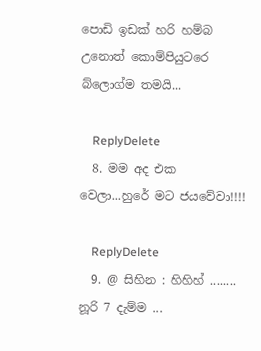පොඩි ඉඩක් හරි හම්බ උනොත් කොම්පියුටරෙ බ්ලොග්ම තමයි...

    ReplyDelete
  8. මම අද එක වෙලා...හුරේ මට ජයවේවා!!!!

    ReplyDelete
  9. @ සිහින : හිහිහ් ........ නූරි 7 දැම්ම ...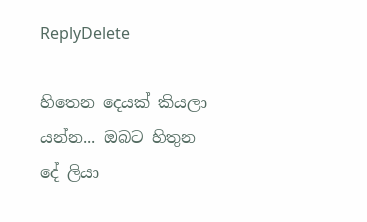ReplyDelete

හිතෙන දෙයක් කියලා යන්න... ඔබට හිතුන දේ ලියා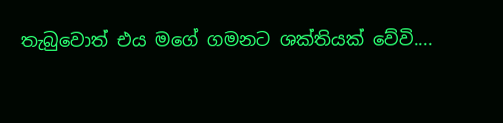තැබුවොත් එය මගේ ගමනට ශක්තියක් වේවි....